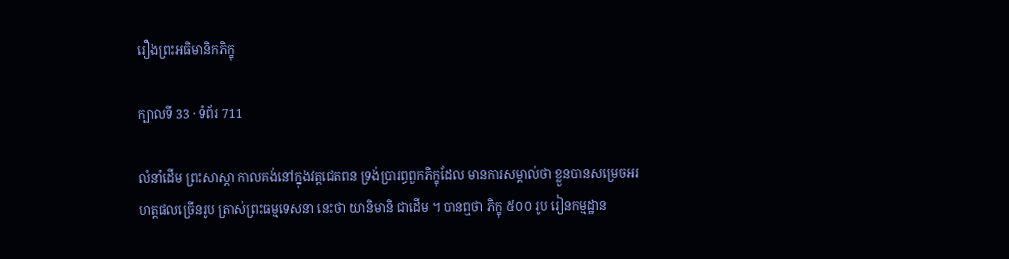រឿងព្រះអធិមានិកភិក្ខុ

ក្បាលទី 33 · ទំព័រ 711

លំនាំដើម ព្រះសាស្តា កាលគង់នៅក្នុងវត្តជេតពន ទ្រង់ប្រារព្ធពួកភិក្ខុដែល មានការសម្គាល់ថា ខ្លួនបានសម្រេចអរហត្តផលច្រើនរូប ត្រាស់ព្រះធម្មទេសនា នេះថា យានិមានិ ជាដើម ។ បានឮថា ភិក្ខុ ៥០០ រូប រៀនកម្មដ្ឋាន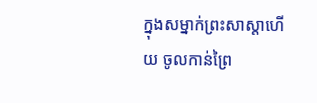ក្នុងសម្នាក់ព្រះសាស្តាហើយ ចូលកាន់ព្រៃ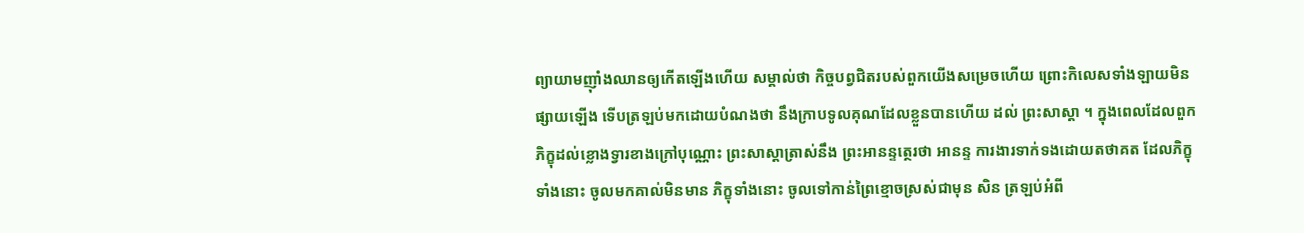ព្យាយាមញ៉ាំងឈានឲ្យកើតឡើងហើយ សម្គាល់ថា កិច្ចបព្វជិតរបស់ពួកយើងសម្រេចហើយ ព្រោះកិលេសទាំងឡាយមិនផ្សាយឡើង ទើបត្រឡប់មកដោយបំណងថា នឹងក្រាបទូលគុណដែលខ្លួនបានហើយ ដល់ ព្រះសាស្តា ។ ក្នុងពេលដែលពួកភិក្ខុដល់ខ្លោងទ្វារខាងក្រៅបុណ្ណោះ ព្រះសាស្តាត្រាស់នឹង ព្រះអានន្ទត្ថេរថា អានន្ទ ការងារទាក់ទងដោយតថាគត ដែលភិក្ខុទាំងនោះ ចូលមកគាល់មិនមាន ភិក្ខុទាំងនោះ ចូលទៅកាន់ព្រៃខ្មោចស្រស់ជាមុន សិន ត្រឡប់អំពី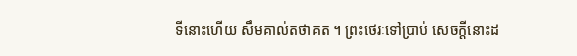ទីនោះហើយ សឹមគាល់តថាគត ។ ព្រះថេរៈទៅប្រាប់ សេចក្តីនោះដ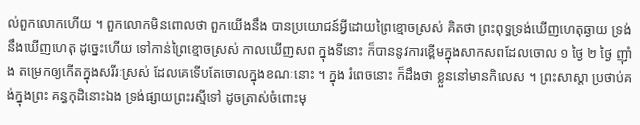ល់ពួកលោកហើយ ។ ពួកលោកមិនពោលថា ពួកយើងនឹង បានប្រយោជន៍អ្វីដោយព្រៃខ្មោចស្រស់ គិតថា ព្រះពុទ្ធទ្រង់ឃើញហេតុឆ្ងាយ ទ្រង់នឹងឃើញហេតុ ដូច្នេះហើយ ទៅកាន់ព្រៃខ្មោចស្រស់ កាលឃើញសព ក្នុងទីនោះ ក៏បាននូវការខ្ពើមក្នុងសាកសពដែលចោល ១ ថ្ងៃ ២ ថ្ងៃ ញ៉ាំង តម្រេកឲ្យកើតក្នុងសរីរៈស្រស់ ដែលគេទើបតែចោលក្នុងខណៈនោះ ។ ក្នុង រំពេចនោះ ក៏ដឹងថា ខ្លួននៅមានកិលេស ។ ព្រះសាស្តា ប្រថាប់គង់ក្នុងព្រះ គន្ធកុដិនោះឯង ទ្រង់ផ្សាយព្រះរស្មីទៅ ដូចត្រាស់ចំពោះមុ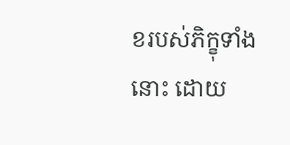ខរបស់ភិក្ខុទាំងនោះ ដោយ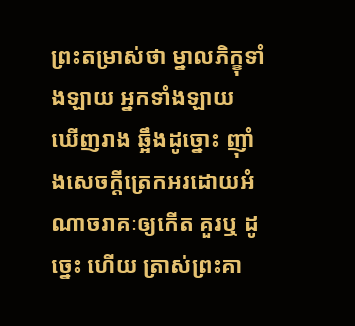ព្រះតម្រាស់ថា ម្នាលភិក្ខុទាំងឡាយ អ្នកទាំងឡាយ ឃើញរាង ឆ្អឹងដូច្នោះ ញ៉ាំងសេចក្តីត្រេកអរដោយអំណាចរាគៈឲ្យកើត គួរឬ ដូច្នេះ ហើយ ត្រាស់ព្រះគា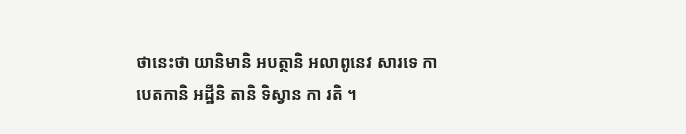ថានេះថា យានិមានិ អបត្ថានិ អលាពូនេវ សារទេ កាបេតកានិ អដ្ឋីនិ តានិ ទិស្វាន កា រតិ ។